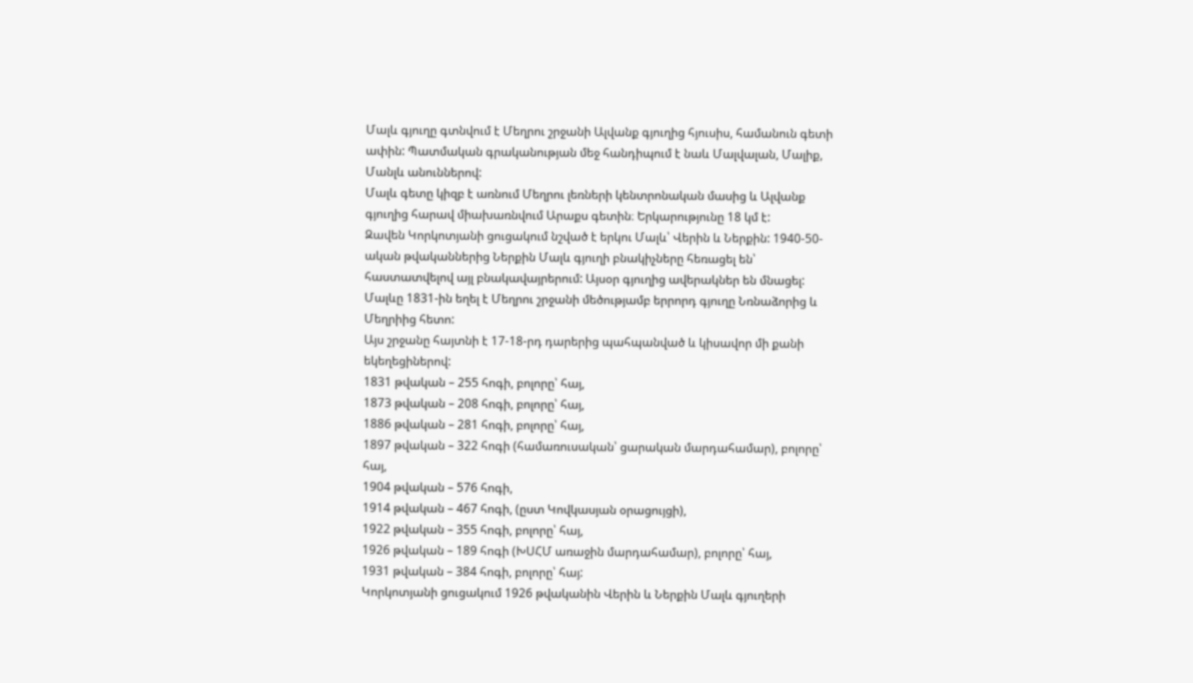Մալև գյուղը գտնվում է Մեղրու շրջանի Ալվանք գյուղից հյուսիս, համանուն գետի ափին: Պատմական գրականության մեջ հանդիպում է նաև Մալվալան, Մալիք, Մանլև անուններով:
Մալև գետը կիզբ է առնում Մեղրու լեռների կենտրոնական մասից և Ալվանք գյուղից հարավ միախառնվում Արաքս գետին։ Երկարությունը 18 կմ է:
Զավեն Կորկոտյանի ցուցակում նշված է երկու Մալև՝ Վերին և Ներքին: 1940-50-ական թվականներից Ներքին Մալև գյուղի բնակիչները հեռացել են՝ հաստատվելով այլ բնակավայրերում: Այսօր գյուղից ավերակներ են մնացել: Մալևը 1831-ին եղել է Մեղրու շրջանի մեծությամբ երրորդ գյուղը Նռնաձորից և Մեղրիից հետո:
Այս շրջանը հայտնի է 17-18-րդ դարերից պահպանված և կիսավոր մի քանի եկեղեցիներով:
1831 թվական – 255 հոգի, բոլորը՝ հայ,
1873 թվական – 208 հոգի, բոլորը՝ հայ,
1886 թվական – 281 հոգի, բոլորը՝ հայ,
1897 թվական – 322 հոգի (համառուսական՝ ցարական մարդահամար), բոլորը՝ հայ,
1904 թվական – 576 հոգի,
1914 թվական – 467 հոգի, (ըստ Կովկասյան օրացույցի),
1922 թվական – 355 հոգի, բոլորը՝ հայ,
1926 թվական – 189 հոգի (ԽՍՀՄ առաջին մարդահամար), բոլորը՝ հայ,
1931 թվական – 384 հոգի, բոլորը՝ հայ:
Կորկոտյանի ցուցակում 1926 թվականին Վերին և Ներքին Մալև գյուղերի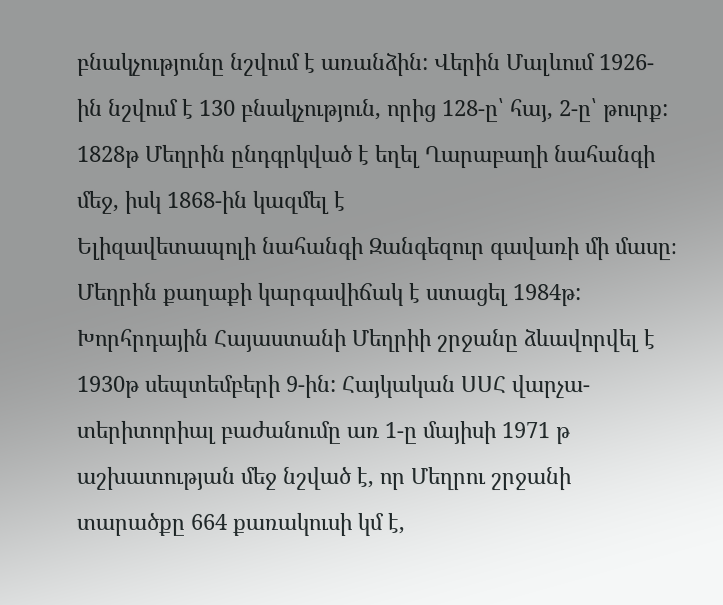բնակչությունը նշվում է առանձին: Վերին Մալևում 1926-ին նշվում է 130 բնակչություն, որից 128-ը՝ հայ, 2-ը՝ թուրք:
1828թ Մեղրին ընդգրկված է եղել Ղարաբաղի նահանգի մեջ, իսկ 1868-ին կազմել է
Ելիզավետապոլի նահանգի Զանգեզուր գավառի մի մասը։ Մեղրին քաղաքի կարգավիճակ է ստացել 1984թ:
Խորհրդային Հայաստանի Մեղրիի շրջանը ձևավորվել է 1930թ սեպտեմբերի 9-ին: Հայկական ՍՍՀ վարչա-տերիտորիալ բաժանումը առ 1-ը մայիսի 1971 թ աշխատության մեջ նշված է, որ Մեղրու շրջանի տարածքը 664 քառակուսի կմ է,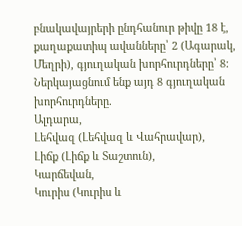բնակավայրերի ընդհանուր թիվը 18 է, քաղաքատիպ ավանները՝ 2 (Ագարակ, Մեղրի), գյուղական խորհուրդները՝ 8: Ներկայացնում ենք այդ 8 գյուղական խորհուրդները.
Ալդարա,
Լեհվազ (Լեհվազ և Վահրավար),
Լիճք (Լիճք և Տաշտուն),
Կարճեվան,
Կուրիս (Կուրիս և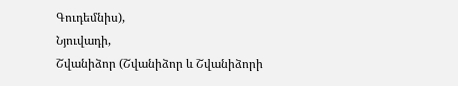Գուդեմնիս),
Նյուվադի,
Շվանիձոր (Շվանիձոր և Շվանիձորի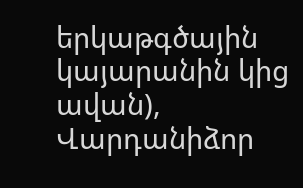երկաթգծային կայարանին կից ավան),
Վարդանիձոր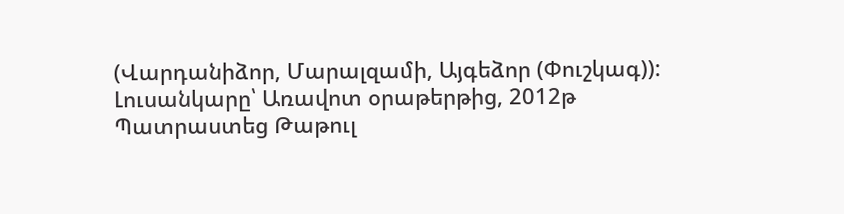(Վարդանիձոր, Մարալզամի, Այգեձոր (Փուշկագ)):
Լուսանկարը՝ Առավոտ օրաթերթից, 2012թ
Պատրաստեց Թաթուլ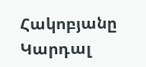Հակոբյանը
Կարդալ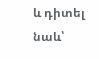և դիտել նաև՝